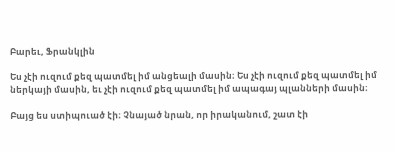Բարեւ, Ֆրանկլին

Ես չէի ուզում քեզ պատմել իմ անցեալի մասին։ Ես չէի ուզում քեզ պատմել իմ ներկայի մասին, եւ չէի ուզում քեզ պատմել իմ ապագայ պլանների մասին։

Բայց ես ստիպուած էի։ Չնայած նրան, որ իրականում, շատ էի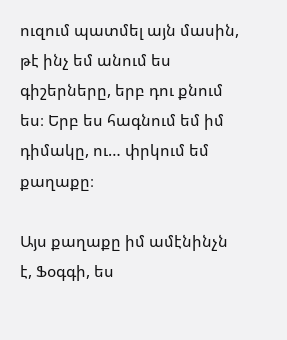ուզում պատմել այն մասին, թէ ինչ եմ անում ես գիշերները, երբ դու քնում ես։ Երբ ես հագնում եմ իմ դիմակը, ու… փրկում եմ քաղաքը։

Այս քաղաքը իմ ամէնինչն է, Ֆօգգի, ես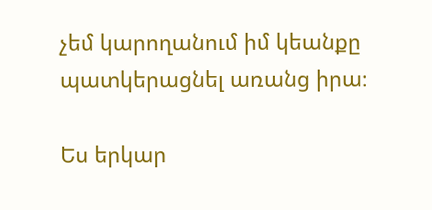չեմ կարողանում իմ կեանքը պատկերացնել առանց իրա։

Ես երկար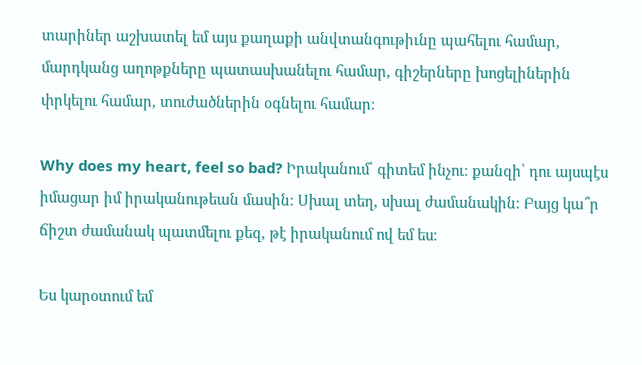տարիներ աշխատել եմ այս քաղաքի անվտանգութիւնը պահելու համար, մարդկանց աղոթքները պատասխանելու համար, գիշերները խոցելիներին փրկելու համար, տուժածներին օգնելու համար։

Why does my heart, feel so bad? Իրականում՝ գիտեմ ինչու։ քանզի՝ դու այսպէս իմացար իմ իրականութեան մասին։ Սխալ տեղ, սխալ ժամանակին։ Բայց կա՞ր ճիշտ ժամանակ պատմելու քեզ, թէ իրականում ով եմ ես։

Ես կարօտում եմ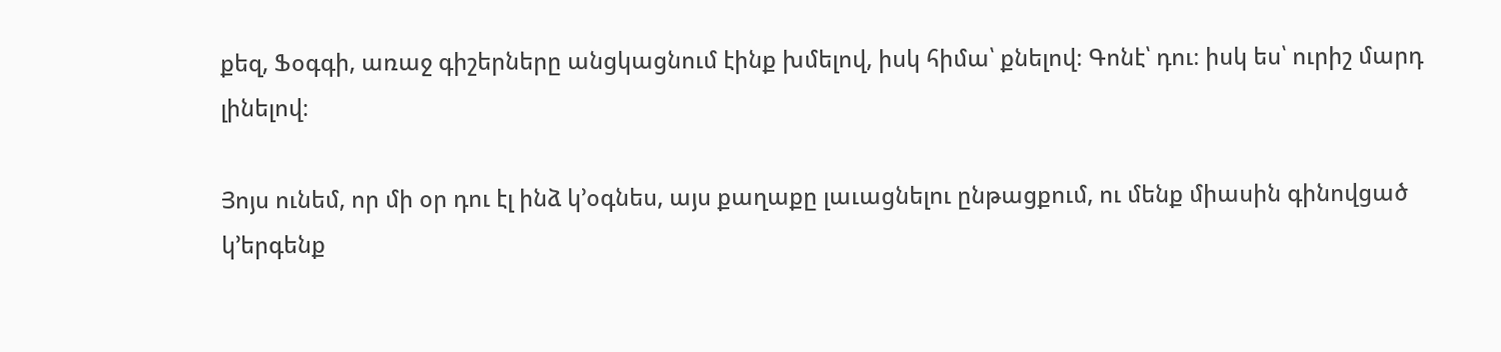քեզ, Ֆօգգի, առաջ գիշերները անցկացնում էինք խմելով, իսկ հիմա՝ քնելով։ Գոնէ՝ դու։ իսկ ես՝ ուրիշ մարդ լինելով։

Յոյս ունեմ, որ մի օր դու էլ ինձ կ՚օգնես, այս քաղաքը լաւացնելու ընթացքում, ու մենք միասին գինովցած կ՚երգենք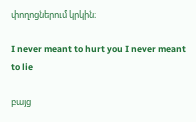փողոցներում կրկին։

I never meant to hurt you I never meant to lie

բայց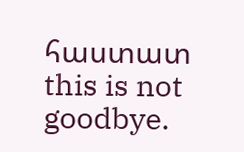հաստատ this is not goodbye.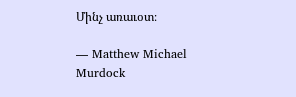Մինչ առաւօտ։

— Matthew Michael Murdock